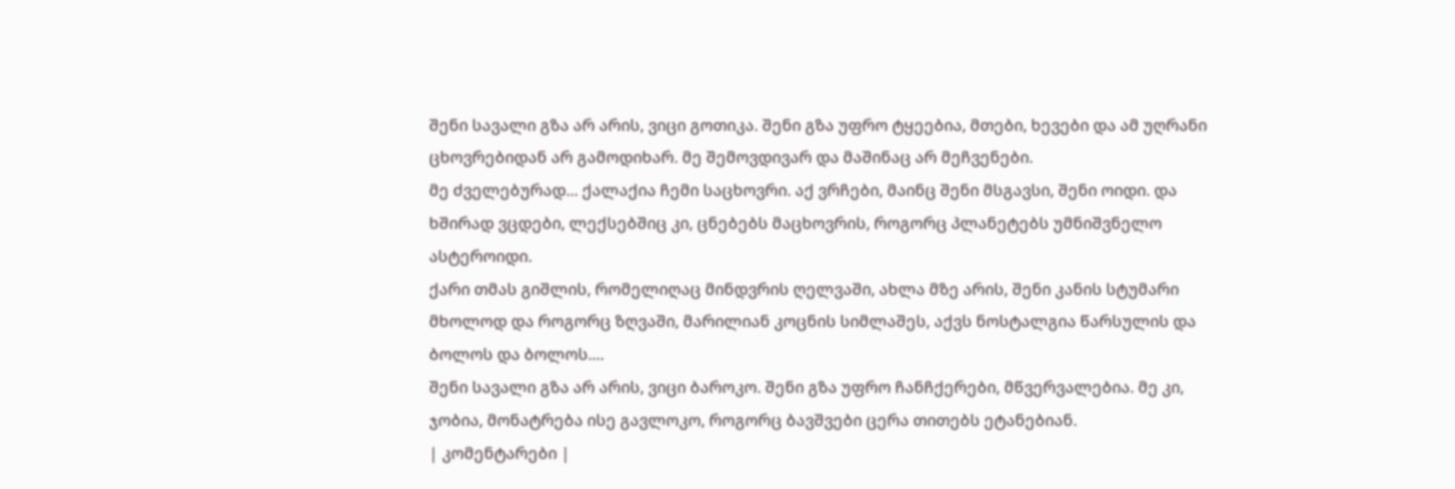შენი სავალი გზა არ არის, ვიცი გოთიკა. შენი გზა უფრო ტყეებია, მთები, ხევები და ამ უღრანი ცხოვრებიდან არ გამოდიხარ. მე შემოვდივარ და მაშინაც არ მეჩვენები.
მე ძველებურად... ქალაქია ჩემი საცხოვრი. აქ ვრჩები, მაინც შენი მსგავსი, შენი ოიდი. და ხშირად ვცდები, ლექსებშიც კი, ცნებებს მაცხოვრის, როგორც პლანეტებს უმნიშვნელო ასტეროიდი.
ქარი თმას გიშლის, რომელიღაც მინდვრის ღელვაში, ახლა მზე არის, შენი კანის სტუმარი მხოლოდ და როგორც ზღვაში, მარილიან კოცნის სიმლაშეს, აქვს ნოსტალგია წარსულის და ბოლოს და ბოლოს....
შენი სავალი გზა არ არის, ვიცი ბაროკო. შენი გზა უფრო ჩანჩქერები, მწვერვალებია. მე კი, ჯობია, მონატრება ისე გავლოკო, როგორც ბავშვები ცერა თითებს ეტანებიან.
| კომენტარები |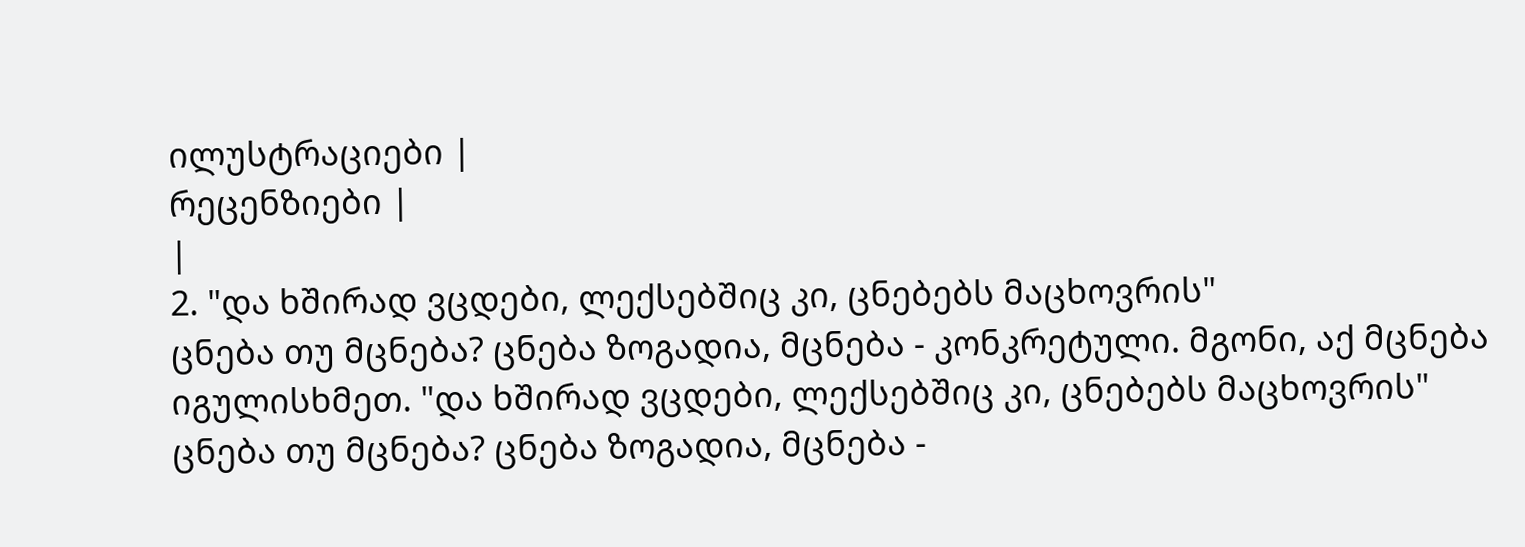ილუსტრაციები |
რეცენზიები |
|
2. "და ხშირად ვცდები, ლექსებშიც კი, ცნებებს მაცხოვრის"
ცნება თუ მცნება? ცნება ზოგადია, მცნება - კონკრეტული. მგონი, აქ მცნება იგულისხმეთ. "და ხშირად ვცდები, ლექსებშიც კი, ცნებებს მაცხოვრის"
ცნება თუ მცნება? ცნება ზოგადია, მცნება -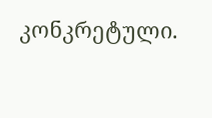კონკრეტული.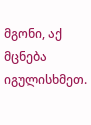მგონი, აქ მცნება იგულისხმეთ.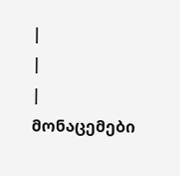|
|
| მონაცემები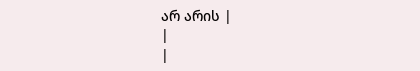არ არის |
|
|